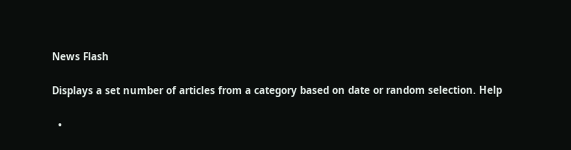News Flash

Displays a set number of articles from a category based on date or random selection. Help

  •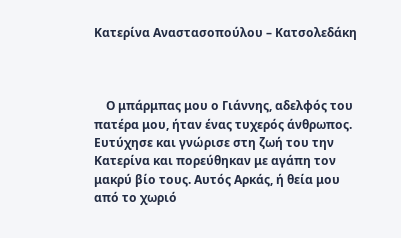Κατερίνα Αναστασοπούλου – Κατσολεδάκη



    Ο μπάρμπας μου ο Γιάννης, αδελφός του πατέρα μου, ήταν ένας τυχερός άνθρωπος. Ευτύχησε και γνώρισε στη ζωή του την Κατερίνα και πορεύθηκαν με αγάπη τον μακρύ βίο τους. Αυτός Αρκάς, ή θεία μου από το χωριό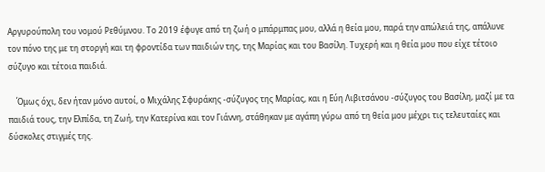Αργυρούπολη του νομού Ρεθύμνου. Το 2019 έφυγε από τη ζωή ο μπάρμπας μου, αλλά η θεία μου, παρά την απώλειά της, απάλυνε τον πόνο της με τη στοργή και τη φροντίδα των παιδιών της, της Μαρίας και του Βασίλη. Τυχερή και η θεία μου που είχε τέτοιο σύζυγο και τέτοια παιδιά.

    Όμως όχι, δεν ήταν μόνο αυτοί, ο Μιχάλης Σφυράκης -σύζυγος της Μαρίας, και η Εύη Λιβιτσάνου -σύζυγος του Βασίλη, μαζί με τα παιδιά τους, την Ελπίδα, τη Ζωή, την Κατερίνα και τον Γιάννη, στάθηκαν με αγάπη γύρω από τη θεία μου μέχρι τις τελευταίες και δύσκολες στιγμές της.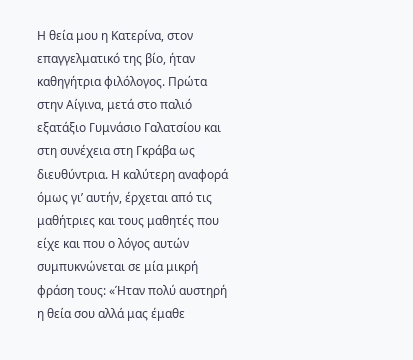Η θεία μου η Κατερίνα, στον επαγγελματικό της βίο, ήταν καθηγήτρια φιλόλογος. Πρώτα στην Αίγινα, μετά στο παλιό εξατάξιο Γυμνάσιο Γαλατσίου και στη συνέχεια στη Γκράβα ως διευθύντρια. Η καλύτερη αναφορά όμως γι’ αυτήν, έρχεται από τις μαθήτριες και τους μαθητές που είχε και που ο λόγος αυτών συμπυκνώνεται σε μία μικρή φράση τους: «Ήταν πολύ αυστηρή η θεία σου αλλά μας έμαθε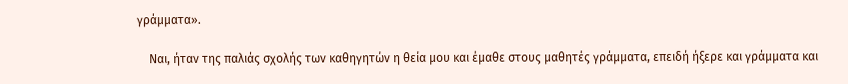γράμματα».

    Ναι, ήταν της παλιάς σχολής των καθηγητών η θεία μου και έμαθε στους μαθητές γράμματα, επειδή ήξερε και γράμματα και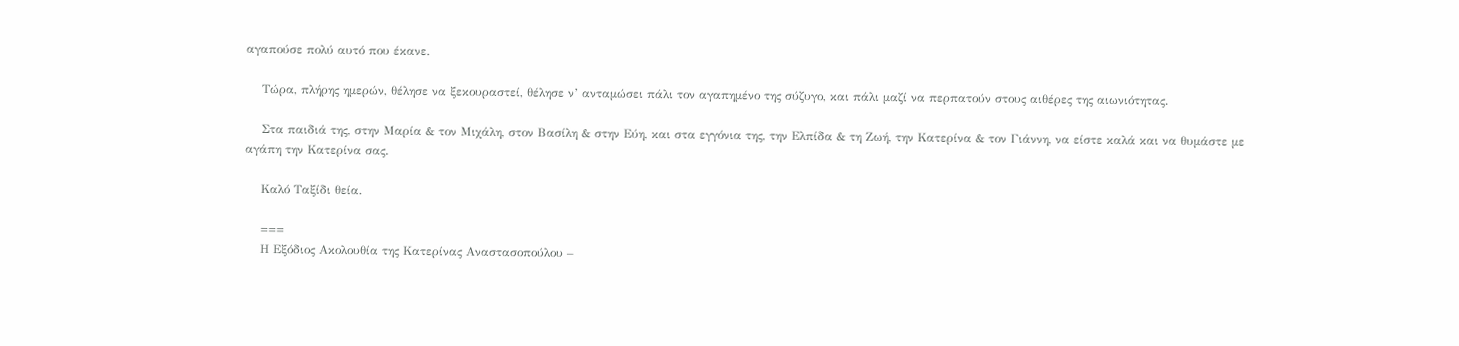αγαπούσε πολύ αυτό που έκανε.

    Τώρα, πλήρης ημερών, θέλησε να ξεκουραστεί, θέλησε ν’ ανταμώσει πάλι τον αγαπημένο της σύζυγο, και πάλι μαζί να περπατούν στους αιθέρες της αιωνιότητας.

    Στα παιδιά της, στην Μαρία & τον Μιχάλη, στον Βασίλη & στην Εύη, και στα εγγόνια της, την Ελπίδα & τη Ζωή, την Κατερίνα & τον Γιάννη, να είστε καλά και να θυμάστε με αγάπη την Κατερίνα σας.

    Καλό Ταξίδι θεία.

    ===
    Η Εξόδιος Ακολουθία της Κατερίνας Αναστασοπούλου –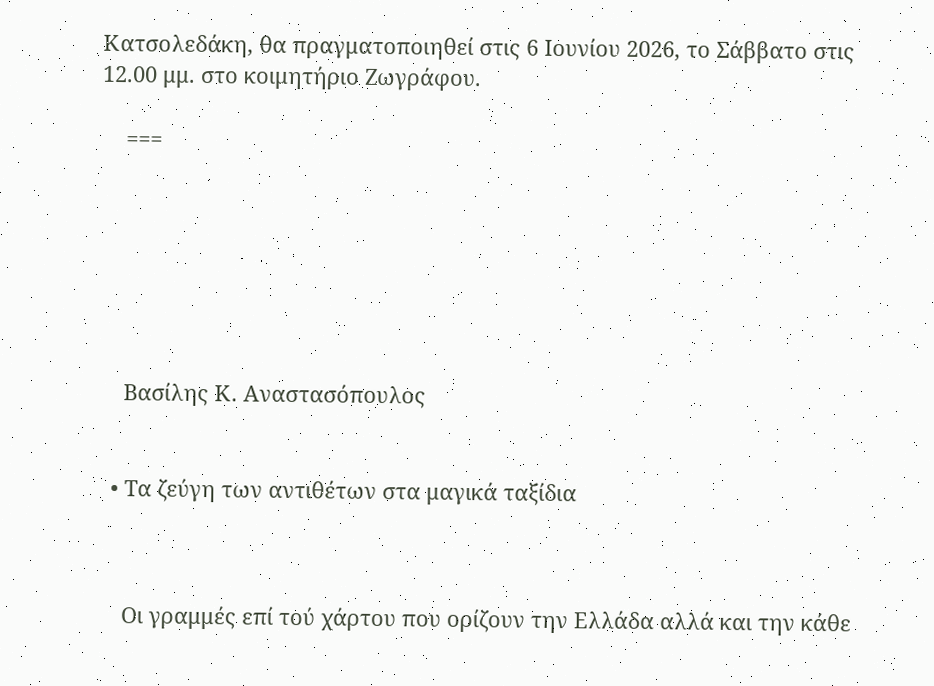Κατσολεδάκη, θα πραγματοποιηθεί στις 6 Ιουνίου 2026, το Σάββατο στις 12.00 μμ. στο κοιμητήριο Ζωγράφου.

    ===







    Βασίλης Κ. Αναστασόπουλος


  • Τα ζεύγη των αντιθέτων στα μαγικά ταξίδια



    Οι γραμμές επί τού χάρτου που ορίζουν την Ελλάδα αλλά και την κάθε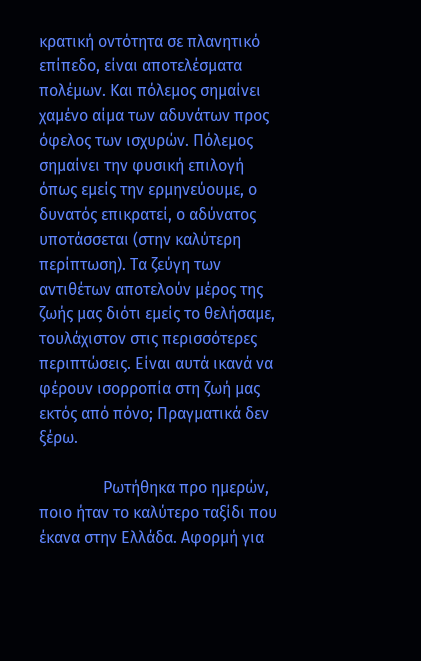κρατική οντότητα σε πλανητικό επίπεδο, είναι αποτελέσματα πολέμων. Και πόλεμος σημαίνει χαμένο αίμα των αδυνάτων προς όφελος των ισχυρών. Πόλεμος σημαίνει την φυσική επιλογή όπως εμείς την ερμηνεύουμε, ο δυνατός επικρατεί, ο αδύνατος υποτάσσεται (στην καλύτερη περίπτωση). Τα ζεύγη των αντιθέτων αποτελούν μέρος της ζωής μας διότι εμείς το θελήσαμε, τουλάχιστον στις περισσότερες περιπτώσεις. Είναι αυτά ικανά να φέρουν ισορροπία στη ζωή μας εκτός από πόνο; Πραγματικά δεν ξέρω.

                Ρωτήθηκα προ ημερών, ποιο ήταν το καλύτερο ταξίδι που έκανα στην Ελλάδα. Αφορμή για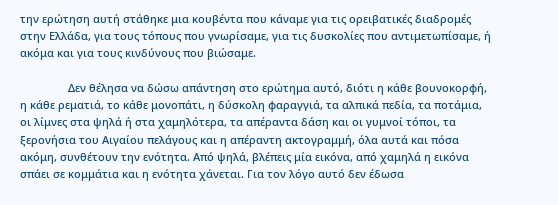την ερώτηση αυτή στάθηκε μια κουβέντα που κάναμε για τις ορειβατικές διαδρομές στην Ελλάδα, για τους τόπους που γνωρίσαμε, για τις δυσκολίες που αντιμετωπίσαμε, ή ακόμα και για τους κινδύνους που βιώσαμε.

                Δεν θέλησα να δώσω απάντηση στο ερώτημα αυτό, διότι η κάθε βουνοκορφή, η κάθε ρεματιά, το κάθε μονοπάτι, η δύσκολη φαραγγιά, τα αλπικά πεδία, τα ποτάμια, οι λίμνες στα ψηλά ή στα χαμηλότερα, τα απέραντα δάση και οι γυμνοί τόποι, τα ξερονήσια του Αιγαίου πελάγους και η απέραντη ακτογραμμή, όλα αυτά και πόσα ακόμη, συνθέτουν την ενότητα. Από ψηλά, βλέπεις μία εικόνα, από χαμηλά η εικόνα σπάει σε κομμάτια και η ενότητα χάνεται. Για τον λόγο αυτό δεν έδωσα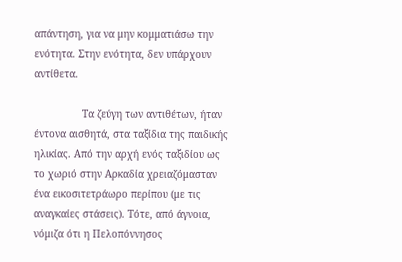απάντηση, για να μην κομματιάσω την ενότητα. Στην ενότητα, δεν υπάρχουν αντίθετα.

                Τα ζεύγη των αντιθέτων, ήταν έντονα αισθητά, στα ταξίδια της παιδικής ηλικίας. Από την αρχή ενός ταξιδίου ως το χωριό στην Αρκαδία χρειαζόμασταν ένα εικοσιτετράωρο περίπου (με τις αναγκαίες στάσεις). Τότε, από άγνοια, νόμιζα ότι η Πελοπόννησος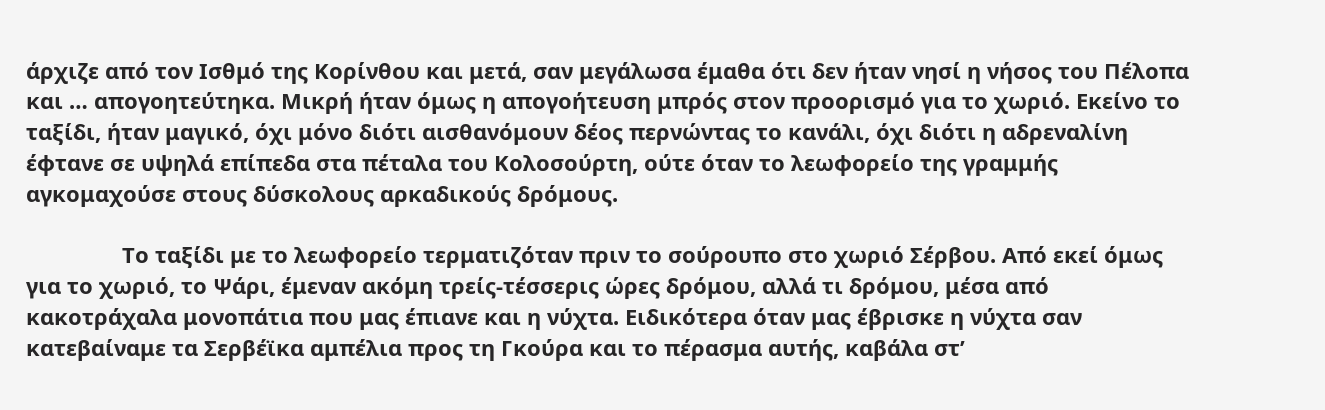άρχιζε από τον Ισθμό της Κορίνθου και μετά, σαν μεγάλωσα έμαθα ότι δεν ήταν νησί η νήσος του Πέλοπα και … απογοητεύτηκα. Μικρή ήταν όμως η απογοήτευση μπρός στον προορισμό για το χωριό. Εκείνο το ταξίδι, ήταν μαγικό, όχι μόνο διότι αισθανόμουν δέος περνώντας το κανάλι, όχι διότι η αδρεναλίνη έφτανε σε υψηλά επίπεδα στα πέταλα του Κολοσούρτη, ούτε όταν το λεωφορείο της γραμμής αγκομαχούσε στους δύσκολους αρκαδικούς δρόμους.

                Το ταξίδι με το λεωφορείο τερματιζόταν πριν το σούρουπο στο χωριό Σέρβου. Από εκεί όμως για το χωριό, το Ψάρι, έμεναν ακόμη τρείς-τέσσερις ώρες δρόμου, αλλά τι δρόμου, μέσα από κακοτράχαλα μονοπάτια που μας έπιανε και η νύχτα. Ειδικότερα όταν μας έβρισκε η νύχτα σαν κατεβαίναμε τα Σερβέϊκα αμπέλια προς τη Γκούρα και το πέρασμα αυτής, καβάλα στ’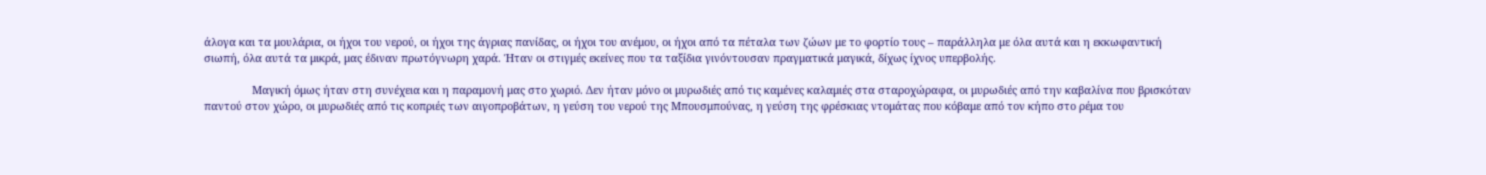άλογα και τα μουλάρια, οι ήχοι του νερού, οι ήχοι της άγριας πανίδας, οι ήχοι του ανέμου, οι ήχοι από τα πέταλα των ζώων με το φορτίο τους – παράλληλα με όλα αυτά και η εκκωφαντική σιωπή, όλα αυτά τα μικρά, μας έδιναν πρωτόγνωρη χαρά. Ήταν οι στιγμές εκείνες που τα ταξίδια γινόντουσαν πραγματικά μαγικά, δίχως ίχνος υπερβολής.

                Μαγική όμως ήταν στη συνέχεια και η παραμονή μας στο χωριό. Δεν ήταν μόνο οι μυρωδιές από τις καμένες καλαμιές στα σταροχώραφα, οι μυρωδιές από την καβαλίνα που βρισκόταν παντού στον χώρο, οι μυρωδιές από τις κοπριές των αιγοπροβάτων, η γεύση του νερού της Μπουσμπούνας, η γεύση της φρέσκιας ντομάτας που κόβαμε από τον κήπο στο ρέμα του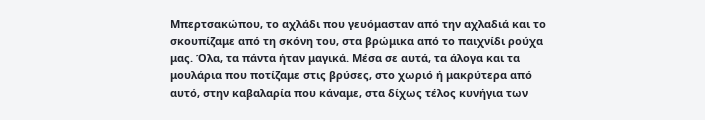Μπερτσακώπου, το αχλάδι που γευόμασταν από την αχλαδιά και το σκουπίζαμε από τη σκόνη του, στα βρώμικα από το παιχνίδι ρούχα μας. Όλα, τα πάντα ήταν μαγικά. Μέσα σε αυτά, τα άλογα και τα μουλάρια που ποτίζαμε στις βρύσες, στο χωριό ή μακρύτερα από αυτό, στην καβαλαρία που κάναμε, στα δίχως τέλος κυνήγια των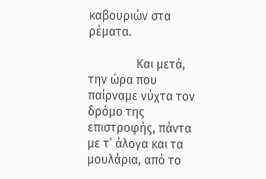καβουριών στα ρέματα.

                Και μετά, την ώρα που παίρναμε νύχτα τον δρόμο της επιστροφής, πάντα με τ’ άλογα και τα μουλάρια, από το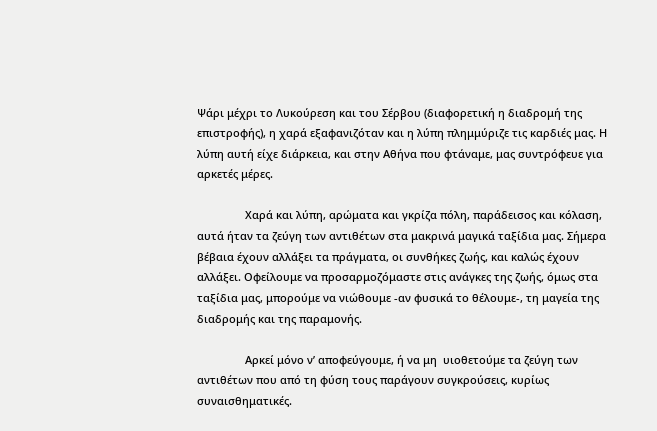Ψάρι μέχρι το Λυκούρεση και του Σέρβου (διαφορετική η διαδρομή της επιστροφής), η χαρά εξαφανιζόταν και η λύπη πλημμύριζε τις καρδιές μας. Η λύπη αυτή είχε διάρκεια, και στην Αθήνα που φτάναμε, μας συντρόφευε για αρκετές μέρες.

                Χαρά και λύπη, αρώματα και γκρίζα πόλη, παράδεισος και κόλαση, αυτά ήταν τα ζεύγη των αντιθέτων στα μακρινά μαγικά ταξίδια μας. Σήμερα βέβαια έχουν αλλάξει τα πράγματα, οι συνθήκες ζωής, και καλώς έχουν αλλάξει. Οφείλουμε να προσαρμοζόμαστε στις ανάγκες της ζωής, όμως στα ταξίδια μας, μπορούμε να νιώθουμε -αν φυσικά το θέλουμε-, τη μαγεία της διαδρομής και της παραμονής.

                Αρκεί μόνο ν’ αποφεύγουμε, ή να μη  υιοθετούμε τα ζεύγη των αντιθέτων που από τη φύση τους παράγουν συγκρούσεις, κυρίως συναισθηματικές.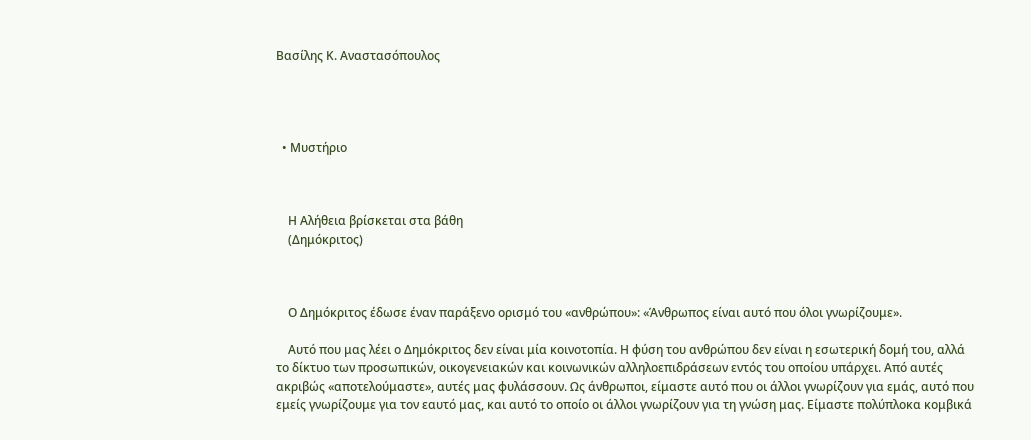Βασίλης Κ. Αναστασόπουλος




  • Μυστήριο



    Η Αλήθεια βρίσκεται στα βάθη
    (Δημόκριτος)



    Ο Δημόκριτος έδωσε έναν παράξενο ορισμό του «ανθρώπου»: «Άνθρωπος είναι αυτό που όλοι γνωρίζουμε».

    Αυτό που μας λέει ο Δημόκριτος δεν είναι μία κοινοτοπία. Η φύση του ανθρώπου δεν είναι η εσωτερική δομή του, αλλά το δίκτυο των προσωπικών, οικογενειακών και κοινωνικών αλληλοεπιδράσεων εντός του οποίου υπάρχει. Από αυτές ακριβώς «αποτελούμαστε», αυτές μας φυλάσσουν. Ως άνθρωποι, είμαστε αυτό που οι άλλοι γνωρίζουν για εμάς, αυτό που εμείς γνωρίζουμε για τον εαυτό μας, και αυτό το οποίο οι άλλοι γνωρίζουν για τη γνώση μας. Είμαστε πολύπλοκα κομβικά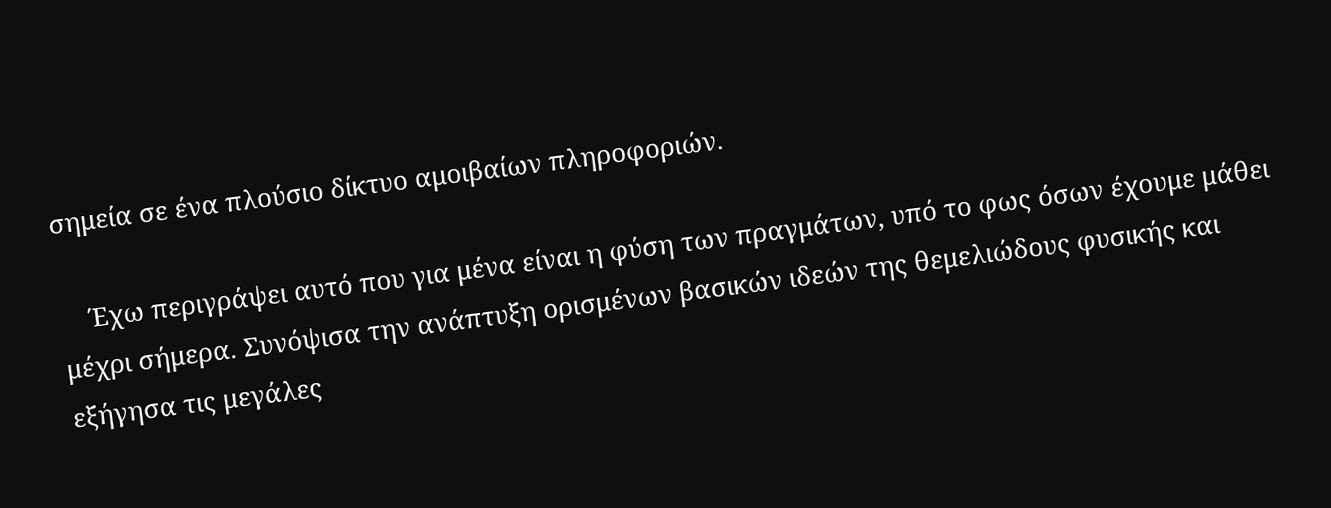σημεία σε ένα πλούσιο δίκτυο αμοιβαίων πληροφοριών.

    Έχω περιγράψει αυτό που για μένα είναι η φύση των πραγμάτων, υπό το φως όσων έχουμε μάθει μέχρι σήμερα. Συνόψισα την ανάπτυξη ορισμένων βασικών ιδεών της θεμελιώδους φυσικής και εξήγησα τις μεγάλες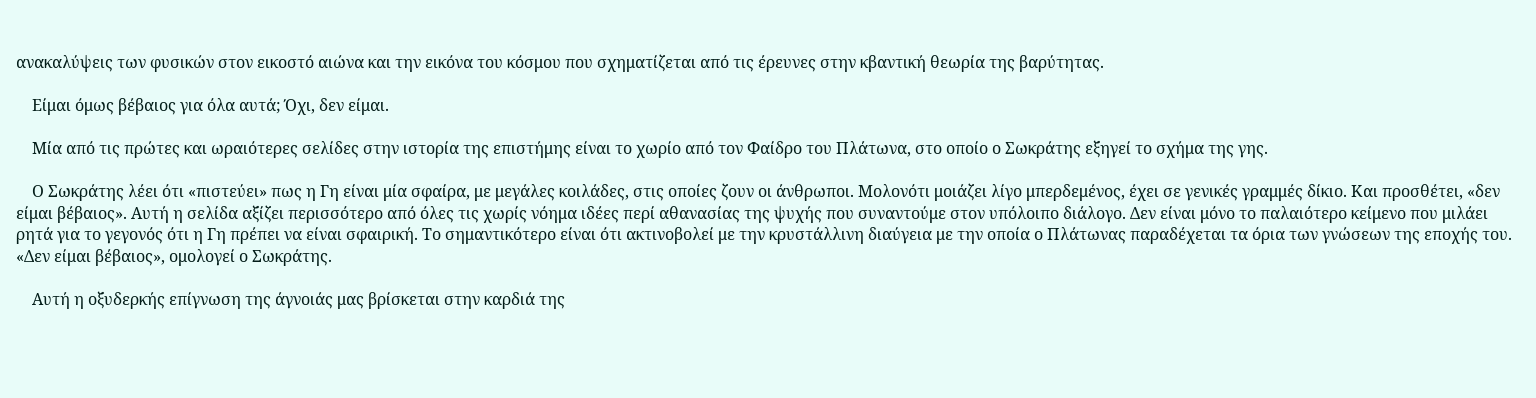ανακαλύψεις των φυσικών στον εικοστό αιώνα και την εικόνα του κόσμου που σχηματίζεται από τις έρευνες στην κβαντική θεωρία της βαρύτητας.

    Είμαι όμως βέβαιος για όλα αυτά; Όχι, δεν είμαι.

    Μία από τις πρώτες και ωραιότερες σελίδες στην ιστορία της επιστήμης είναι το χωρίο από τον Φαίδρο του Πλάτωνα, στο οποίο ο Σωκράτης εξηγεί το σχήμα της γης.

    Ο Σωκράτης λέει ότι «πιστεύει» πως η Γη είναι μία σφαίρα, με μεγάλες κοιλάδες, στις οποίες ζουν οι άνθρωποι. Μολονότι μοιάζει λίγο μπερδεμένος, έχει σε γενικές γραμμές δίκιο. Και προσθέτει, «δεν είμαι βέβαιος». Αυτή η σελίδα αξίζει περισσότερο από όλες τις χωρίς νόημα ιδέες περί αθανασίας της ψυχής που συναντούμε στον υπόλοιπο διάλογο. Δεν είναι μόνο το παλαιότερο κείμενο που μιλάει ρητά για το γεγονός ότι η Γη πρέπει να είναι σφαιρική. Το σημαντικότερο είναι ότι ακτινοβολεί με την κρυστάλλινη διαύγεια με την οποία ο Πλάτωνας παραδέχεται τα όρια των γνώσεων της εποχής του. «Δεν είμαι βέβαιος», ομολογεί ο Σωκράτης.

    Αυτή η οξυδερκής επίγνωση της άγνοιάς μας βρίσκεται στην καρδιά της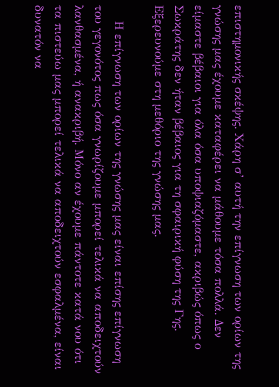επιστημονικής σκέψης. Χάρη σ’ αυτή την επίγνωση των ορίων της γνώσης μας έχουμε καταφέρει να μάθουμε τόσα πολλά. Δεν είμαστε βέβαιοι για όλα όσα υποψιαζόμαστε, ακριβώς όπως ο Σωκράτης δεν ήταν βέβαιος για τη σφαιρική φύση της Γης. Εξερευνούμε στη μεθόριο της γνώσης μας.

    Η επίγνωση των ορίων της γνώσης μας είναι επίσης επίγνωση του γεγονότος πως όσα γνωρίζουμε μπορεί τελικά να αποδειχτούν λανθασμένα, ή ανακριβή. Μόνο αν έχουμε πάντοτε κατά νου ότι τα πιστεύω μας μπορεί τελικά να αποδειχτούν εσφαλμένα, είναι δυνατόν να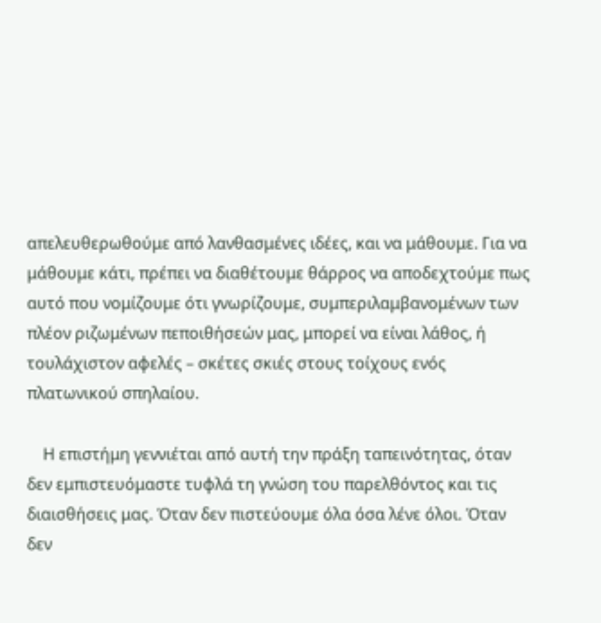απελευθερωθούμε από λανθασμένες ιδέες, και να μάθουμε. Για να μάθουμε κάτι, πρέπει να διαθέτουμε θάρρος να αποδεχτούμε πως αυτό που νομίζουμε ότι γνωρίζουμε, συμπεριλαμβανομένων των πλέον ριζωμένων πεποιθήσεών μας, μπορεί να είναι λάθος, ή τουλάχιστον αφελές – σκέτες σκιές στους τοίχους ενός πλατωνικού σπηλαίου.

    Η επιστήμη γεννιέται από αυτή την πράξη ταπεινότητας, όταν δεν εμπιστευόμαστε τυφλά τη γνώση του παρελθόντος και τις διαισθήσεις μας. Όταν δεν πιστεύουμε όλα όσα λένε όλοι. Όταν δεν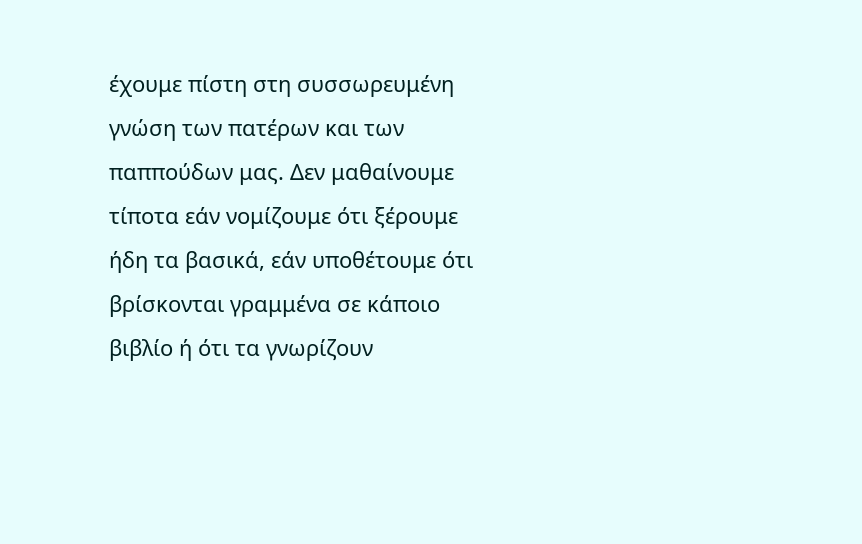έχουμε πίστη στη συσσωρευμένη γνώση των πατέρων και των παππούδων μας. Δεν μαθαίνουμε τίποτα εάν νομίζουμε ότι ξέρουμε ήδη τα βασικά, εάν υποθέτουμε ότι βρίσκονται γραμμένα σε κάποιο βιβλίο ή ότι τα γνωρίζουν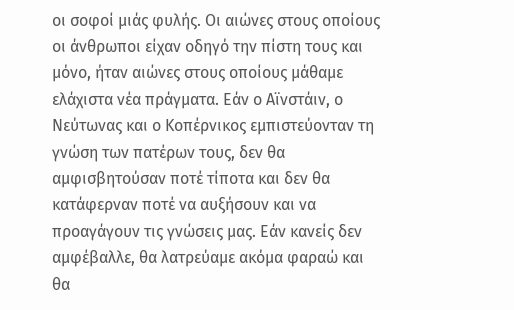οι σοφοί μιάς φυλής. Οι αιώνες στους οποίους οι άνθρωποι είχαν οδηγό την πίστη τους και μόνο, ήταν αιώνες στους οποίους μάθαμε ελάχιστα νέα πράγματα. Εάν ο Αϊνστάιν, ο Νεύτωνας και ο Κοπέρνικος εμπιστεύονταν τη γνώση των πατέρων τους, δεν θα αμφισβητούσαν ποτέ τίποτα και δεν θα κατάφερναν ποτέ να αυξήσουν και να προαγάγουν τις γνώσεις μας. Εάν κανείς δεν αμφέβαλλε, θα λατρεύαμε ακόμα φαραώ και θα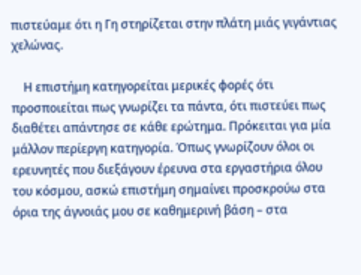πιστεύαμε ότι η Γη στηρίζεται στην πλάτη μιάς γιγάντιας χελώνας.

    Η επιστήμη κατηγορείται μερικές φορές ότι προσποιείται πως γνωρίζει τα πάντα, ότι πιστεύει πως διαθέτει απάντησε σε κάθε ερώτημα. Πρόκειται για μία μάλλον περίεργη κατηγορία. Όπως γνωρίζουν όλοι οι ερευνητές που διεξάγουν έρευνα στα εργαστήρια όλου του κόσμου, ασκώ επιστήμη σημαίνει προσκρούω στα όρια της άγνοιάς μου σε καθημερινή βάση – στα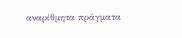αναρίθμητα πράγματα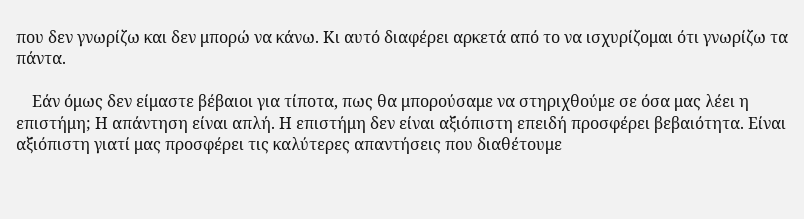που δεν γνωρίζω και δεν μπορώ να κάνω. Κι αυτό διαφέρει αρκετά από το να ισχυρίζομαι ότι γνωρίζω τα πάντα.

    Εάν όμως δεν είμαστε βέβαιοι για τίποτα, πως θα μπορούσαμε να στηριχθούμε σε όσα μας λέει η επιστήμη; Η απάντηση είναι απλή. Η επιστήμη δεν είναι αξιόπιστη επειδή προσφέρει βεβαιότητα. Είναι αξιόπιστη γιατί μας προσφέρει τις καλύτερες απαντήσεις που διαθέτουμε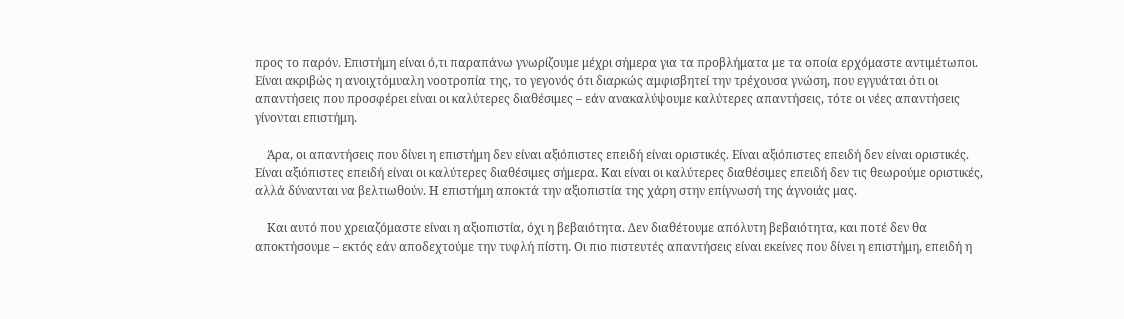προς το παρόν. Επιστήμη είναι ό,τι παραπάνω γνωρίζουμε μέχρι σήμερα για τα προβλήματα με τα οποία ερχόμαστε αντιμέτωποι. Είναι ακριβώς η ανοιχτόμυαλη νοοτροπία της, το γεγονός ότι διαρκώς αμφισβητεί την τρέχουσα γνώση, που εγγυάται ότι οι απαντήσεις που προσφέρει είναι οι καλύτερες διαθέσιμες – εάν ανακαλύψουμε καλύτερες απαντήσεις, τότε οι νέες απαντήσεις γίνονται επιστήμη.

    Άρα, οι απαντήσεις που δίνει η επιστήμη δεν είναι αξιόπιστες επειδή είναι οριστικές. Είναι αξιόπιστες επειδή δεν είναι οριστικές. Είναι αξιόπιστες επειδή είναι οι καλύτερες διαθέσιμες σήμερα. Και είναι οι καλύτερες διαθέσιμες επειδή δεν τις θεωρούμε οριστικές, αλλά δύνανται να βελτιωθούν. Η επιστήμη αποκτά την αξιοπιστία της χάρη στην επίγνωσή της άγνοιάς μας.

    Και αυτό που χρειαζόμαστε είναι η αξιοπιστία, όχι η βεβαιότητα. Δεν διαθέτουμε απόλυτη βεβαιότητα, και ποτέ δεν θα αποκτήσουμε – εκτός εάν αποδεχτούμε την τυφλή πίστη. Οι πιο πιστευτές απαντήσεις είναι εκείνες που δίνει η επιστήμη, επειδή η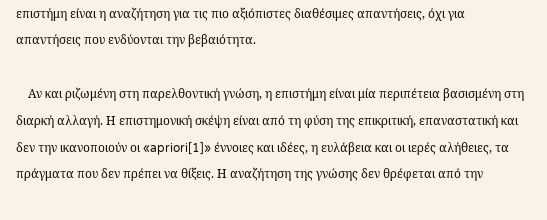επιστήμη είναι η αναζήτηση για τις πιο αξιόπιστες διαθέσιμες απαντήσεις, όχι για απαντήσεις που ενδύονται την βεβαιότητα.

    Αν και ριζωμένη στη παρελθοντική γνώση, η επιστήμη είναι μία περιπέτεια βασισμένη στη διαρκή αλλαγή. Η επιστημονική σκέψη είναι από τη φύση της επικριτική, επαναστατική και δεν την ικανοποιούν οι «apriori[1]» έννοιες και ιδέες, η ευλάβεια και οι ιερές αλήθειες, τα πράγματα που δεν πρέπει να θίξεις. Η αναζήτηση της γνώσης δεν θρέφεται από την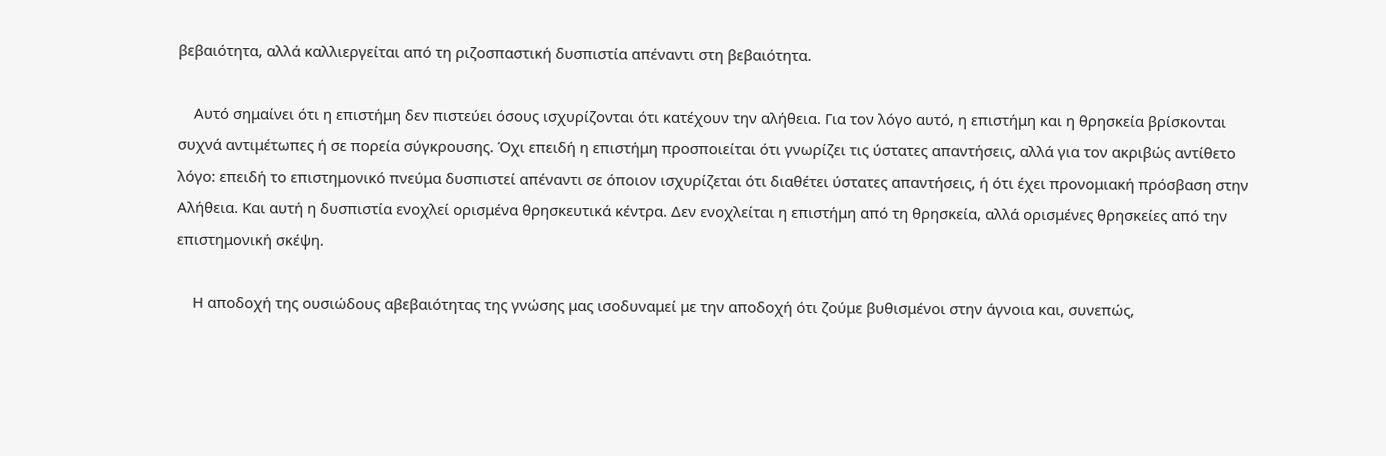βεβαιότητα, αλλά καλλιεργείται από τη ριζοσπαστική δυσπιστία απέναντι στη βεβαιότητα.

    Αυτό σημαίνει ότι η επιστήμη δεν πιστεύει όσους ισχυρίζονται ότι κατέχουν την αλήθεια. Για τον λόγο αυτό, η επιστήμη και η θρησκεία βρίσκονται συχνά αντιμέτωπες ή σε πορεία σύγκρουσης. Όχι επειδή η επιστήμη προσποιείται ότι γνωρίζει τις ύστατες απαντήσεις, αλλά για τον ακριβώς αντίθετο λόγο: επειδή το επιστημονικό πνεύμα δυσπιστεί απέναντι σε όποιον ισχυρίζεται ότι διαθέτει ύστατες απαντήσεις, ή ότι έχει προνομιακή πρόσβαση στην Αλήθεια. Και αυτή η δυσπιστία ενοχλεί ορισμένα θρησκευτικά κέντρα. Δεν ενοχλείται η επιστήμη από τη θρησκεία, αλλά ορισμένες θρησκείες από την επιστημονική σκέψη.

    Η αποδοχή της ουσιώδους αβεβαιότητας της γνώσης μας ισοδυναμεί με την αποδοχή ότι ζούμε βυθισμένοι στην άγνοια και, συνεπώς,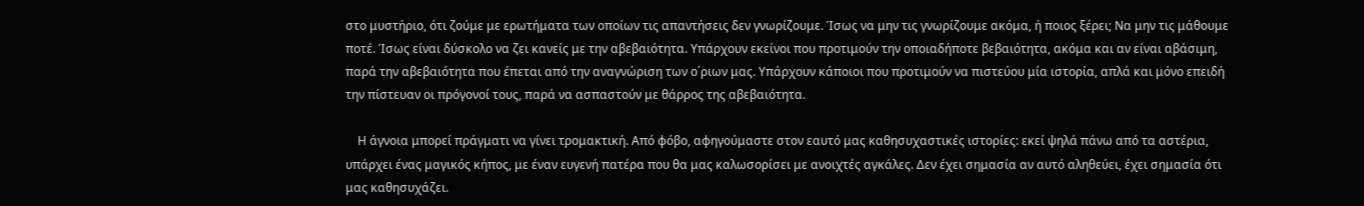στο μυστήριο, ότι ζούμε με ερωτήματα των οποίων τις απαντήσεις δεν γνωρίζουμε. Ίσως να μην τις γνωρίζουμε ακόμα, ή ποιος ξέρει; Να μην τις μάθουμε ποτέ. Ίσως είναι δύσκολο να ζει κανείς με την αβεβαιότητα. Υπάρχουν εκείνοι που προτιμούν την οποιαδήποτε βεβαιότητα, ακόμα και αν είναι αβάσιμη, παρά την αβεβαιότητα που έπεται από την αναγνώριση των ο΄ριων μας. Υπάρχουν κάποιοι που προτιμούν να πιστεύου μία ιστορία, απλά και μόνο επειδή την πίστευαν οι πρόγονοί τους, παρά να ασπαστούν με θάρρος της αβεβαιότητα.

    Η άγνοια μπορεί πράγματι να γίνει τρομακτική. Από φόβο, αφηγούμαστε στον εαυτό μας καθησυχαστικές ιστορίες: εκεί ψηλά πάνω από τα αστέρια, υπάρχει ένας μαγικός κήπος, με έναν ευγενή πατέρα που θα μας καλωσορίσει με ανοιχτές αγκάλες. Δεν έχει σημασία αν αυτό αληθεύει, έχει σημασία ότι μας καθησυχάζει.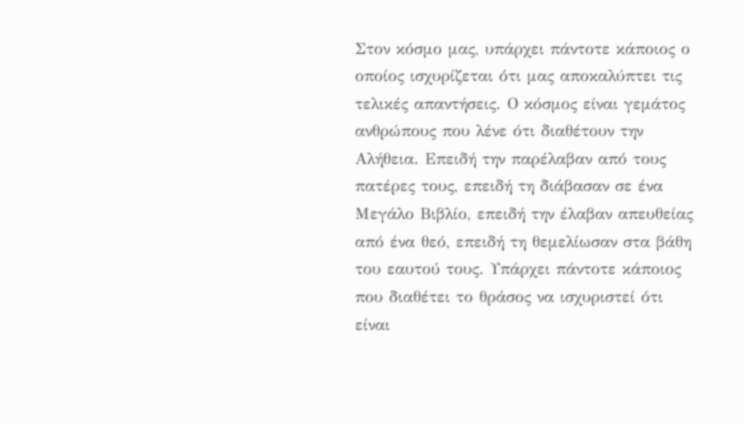Στον κόσμο μας, υπάρχει πάντοτε κάποιος ο οποίος ισχυρίζεται ότι μας αποκαλύπτει τις τελικές απαντήσεις. Ο κόσμος είναι γεμάτος ανθρώπους που λένε ότι διαθέτουν την Αλήθεια. Επειδή την παρέλαβαν από τους πατέρες τους, επειδή τη διάβασαν σε ένα Μεγάλο Βιβλίο, επειδή την έλαβαν απευθείας από ένα θεό, επειδή τη θεμελίωσαν στα βάθη του εαυτού τους. Υπάρχει πάντοτε κάποιος που διαθέτει το θράσος να ισχυριστεί ότι είναι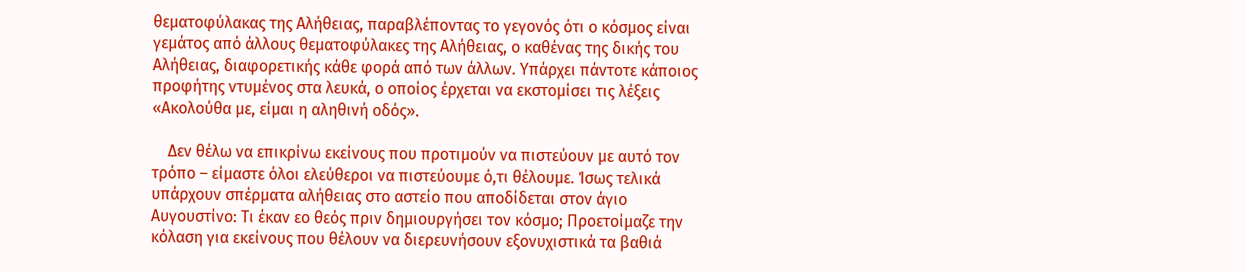θεματοφύλακας της Αλήθειας, παραβλέποντας το γεγονός ότι ο κόσμος είναι γεμάτος από άλλους θεματοφύλακες της Αλήθειας, ο καθένας της δικής του Αλήθειας, διαφορετικής κάθε φορά από των άλλων. Υπάρχει πάντοτε κάποιος προφήτης ντυμένος στα λευκά, ο οποίος έρχεται να εκστομίσει τις λέξεις «Ακολούθα με, είμαι η αληθινή οδός».

    Δεν θέλω να επικρίνω εκείνους που προτιμούν να πιστεύουν με αυτό τον τρόπο – είμαστε όλοι ελεύθεροι να πιστεύουμε ό,τι θέλουμε. Ίσως τελικά υπάρχουν σπέρματα αλήθειας στο αστείο που αποδίδεται στον άγιο Αυγουστίνο: Τι έκαν εο θεός πριν δημιουργήσει τον κόσμο; Προετοίμαζε την κόλαση για εκείνους που θέλουν να διερευνήσουν εξονυχιστικά τα βαθιά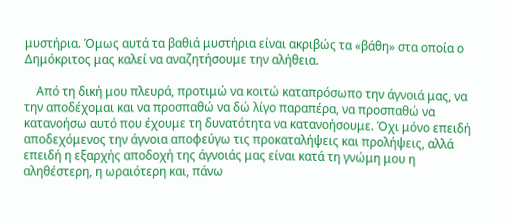μυστήρια. Όμως αυτά τα βαθιά μυστήρια είναι ακριβώς τα «βάθη» στα οποία ο Δημόκριτος μας καλεί να αναζητήσουμε την αλήθεια.

    Από τη δική μου πλευρά, προτιμώ να κοιτώ καταπρόσωπο την άγνοιά μας, να την αποδέχομαι και να προσπαθώ να δώ λίγο παραπέρα, να προσπαθώ να κατανοήσω αυτό που έχουμε τη δυνατότητα να κατανοήσουμε. Όχι μόνο επειδή αποδεχόμενος την άγνοια αποφεύγω τις προκαταλήψεις και προλήψεις, αλλά επειδή η εξαρχής αποδοχή της άγνοιάς μας είναι κατά τη γνώμη μου η αληθέστερη, η ωραιότερη και, πάνω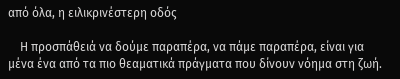από όλα, η ειλικρινέστερη οδός

    Η προσπάθειά να δούμε παραπέρα, να πάμε παραπέρα, είναι για μένα ένα από τα πιο θεαματικά πράγματα που δίνουν νόημα στη ζωή.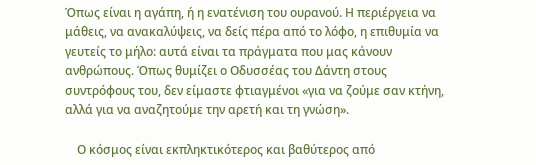Όπως είναι η αγάπη, ή η ενατένιση του ουρανού. Η περιέργεια να μάθεις, να ανακαλύψεις, να δείς πέρα από το λόφο, η επιθυμία να γευτείς το μήλο: αυτά είναι τα πράγματα που μας κάνουν ανθρώπους. Όπως θυμίζει ο Οδυσσέας του Δάντη στους συντρόφους του, δεν είμαστε φτιαγμένοι «για να ζούμε σαν κτήνη, αλλά για να αναζητούμε την αρετή και τη γνώση».

    Ο κόσμος είναι εκπληκτικότερος και βαθύτερος από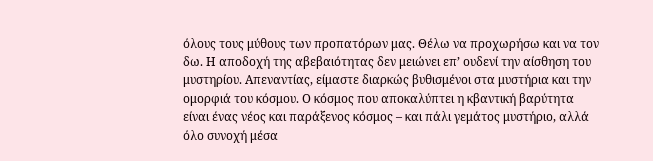όλους τους μύθους των προπατόρων μας. Θέλω να προχωρήσω και να τον δω. Η αποδοχή της αβεβαιότητας δεν μειώνει επ’ ουδενί την αίσθηση του μυστηρίου. Απεναντίας, είμαστε διαρκώς βυθισμένοι στα μυστήρια και την ομορφιά του κόσμου. Ο κόσμος που αποκαλύπτει η κβαντική βαρύτητα είναι ένας νέος και παράξενος κόσμος – και πάλι γεμάτος μυστήριο, αλλά όλο συνοχή μέσα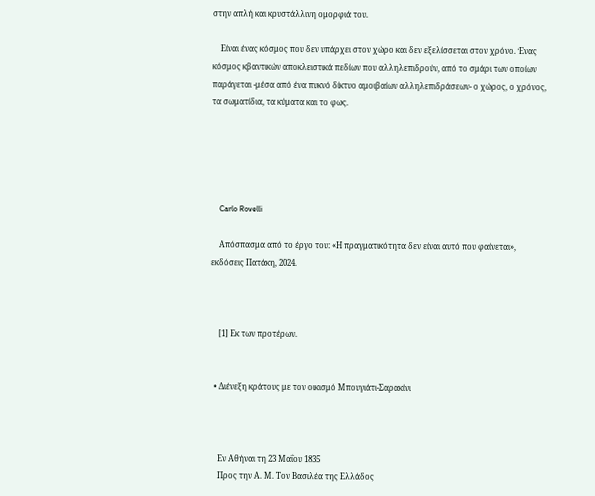στην απλή και κρυστάλλινη ομορφιά του.

    Είναι ένας κόσμος που δεν υπάρχει στον χώρο και δεν εξελίσσεται στον χρόνο. Ένας κόσμος κβαντικών αποκλειστικά πεδίων που αλληλεπιδρούν, από το σμάρι των οποίων παράγεται -μέσα από ένα πυκνό δίκτυο αμοιβαίων αλληλεπιδράσεων- ο χώρος, ο χρόνος, τα σωματίδια, τα κύματα και το φως.





    Carlo Rovelli

    Απόσπασμα από το έργο του: «Η πραγματικότητα δεν είναι αυτό που φαίνεται», εκδόσεις Πατάκη, 2024.



    [1] Εκ των προτέρων.


  • Διένεξη κράτους με τον οικισμό Μπουγιάτι-Σαρακίνι



    Εν Αθήναι τη 23 Μαΐου 1835
    Προς την Α. Μ. Τον Βασιλέα της Ελλάδος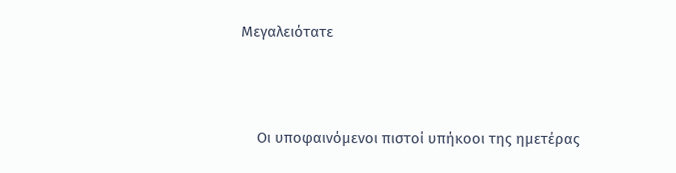Μεγαλειότατε



    Οι υποφαινόμενοι πιστοί υπήκοοι της ημετέρας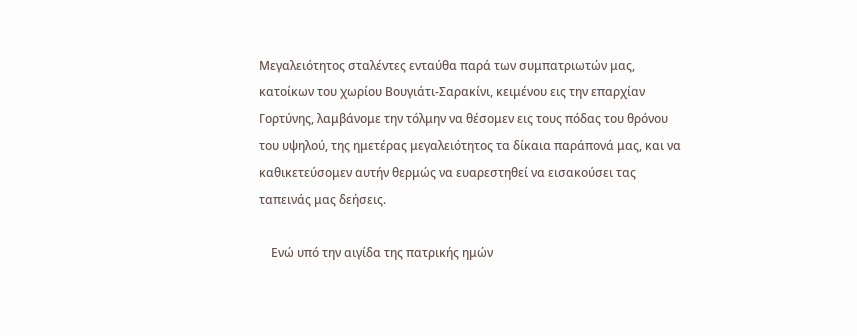Μεγαλειότητος σταλέντες ενταύθα παρά των συμπατριωτών μας, κατοίκων του χωρίου Βουγιάτι-Σαρακίνι, κειμένου εις την επαρχίαν Γορτύνης, λαμβάνομε την τόλμην να θέσομεν εις τους πόδας του θρόνου του υψηλού, της ημετέρας μεγαλειότητος τα δίκαια παράπονά μας, και να καθικετεύσομεν αυτήν θερμώς να ευαρεστηθεί να εισακούσει τας ταπεινάς μας δεήσεις.

    Ενώ υπό την αιγίδα της πατρικής ημών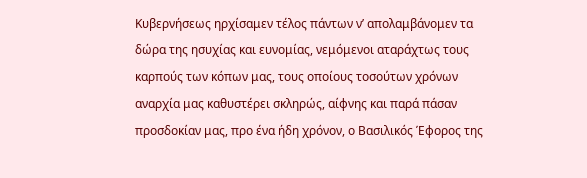Κυβερνήσεως ηρχίσαμεν τέλος πάντων ν’ απολαμβάνομεν τα δώρα της ησυχίας και ευνομίας, νεμόμενοι αταράχτως τους καρπούς των κόπων μας, τους οποίους τοσούτων χρόνων αναρχία μας καθυστέρει σκληρώς, αίφνης και παρά πάσαν προσδοκίαν μας, προ ένα ήδη χρόνον, ο Βασιλικός Έφορος της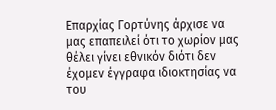Επαρχίας Γορτύνης άρχισε να μας επαπειλεί ότι το χωρίον μας θέλει γίνει εθνικόν διότι δεν έχομεν έγγραφα ιδιοκτησίας να του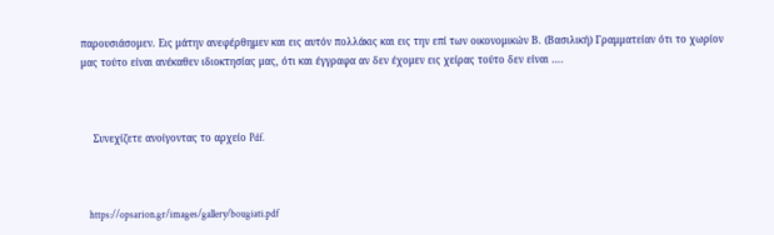παρουσιάσομεν. Εις μάτην ανεφέρθημεν και εις αυτόν πολλάκις και εις την επί των οικονομικών Β. (Βασιλική) Γραμματείαν ότι το χωρίον μας τούτο είναι ανέκαθεν ιδιοκτησίας μας, ότι και έγγραφα αν δεν έχομεν εις χείρας τούτο δεν είναι ….



    Συνεχίζετε ανοίγοντας το αρχείο Pdf.



    https://opsarion.gr/images/gallery/bougiati.pdf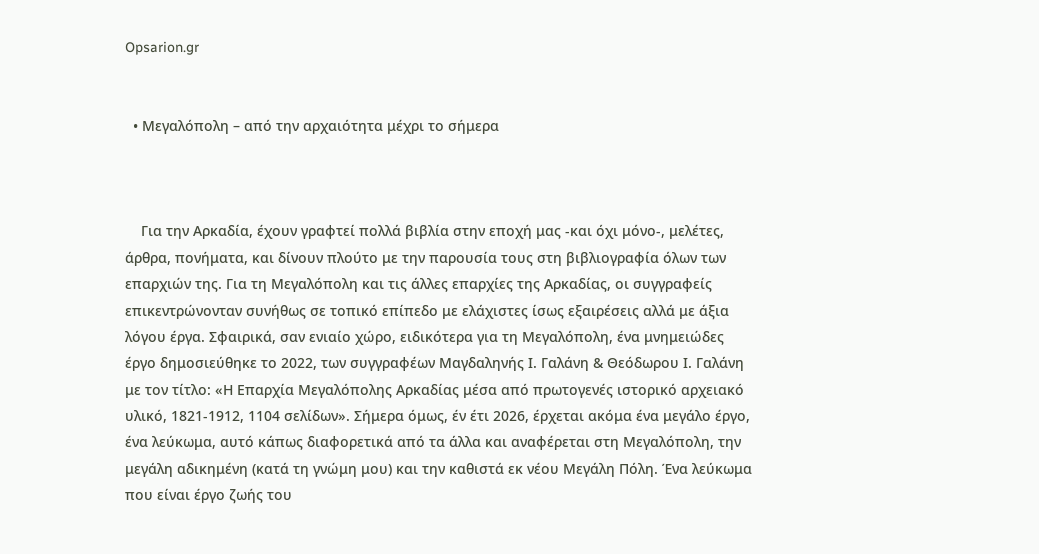Opsarion.gr


  • Μεγαλόπολη – από την αρχαιότητα μέχρι το σήμερα



    Για την Αρκαδία, έχουν γραφτεί πολλά βιβλία στην εποχή μας -και όχι μόνο-, μελέτες, άρθρα, πονήματα, και δίνουν πλούτο με την παρουσία τους στη βιβλιογραφία όλων των επαρχιών της. Για τη Μεγαλόπολη και τις άλλες επαρχίες της Αρκαδίας, οι συγγραφείς επικεντρώνονταν συνήθως σε τοπικό επίπεδο με ελάχιστες ίσως εξαιρέσεις αλλά με άξια λόγου έργα. Σφαιρικά, σαν ενιαίο χώρο, ειδικότερα για τη Μεγαλόπολη, ένα μνημειώδες έργο δημοσιεύθηκε το 2022, των συγγραφέων Μαγδαληνής Ι. Γαλάνη & Θεόδωρου Ι. Γαλάνη με τον τίτλο: «Η Επαρχία Μεγαλόπολης Αρκαδίας μέσα από πρωτογενές ιστορικό αρχειακό υλικό, 1821-1912, 1104 σελίδων». Σήμερα όμως, έν έτι 2026, έρχεται ακόμα ένα μεγάλο έργο, ένα λεύκωμα, αυτό κάπως διαφορετικά από τα άλλα και αναφέρεται στη Μεγαλόπολη, την μεγάλη αδικημένη (κατά τη γνώμη μου) και την καθιστά εκ νέου Μεγάλη Πόλη. Ένα λεύκωμα που είναι έργο ζωής του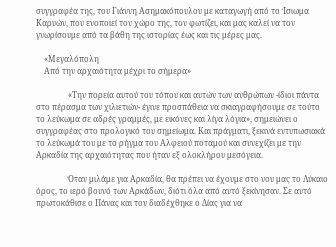συγγραφέα της, του Γιάννη Ασημακόπουλου με καταγωγή από το Ίσιωμα Καρυών, που ενοποιεί τον χώρο της, τον φωτίζει, και μας καλεί να τον γνωρίσουμε από τα βάθη της ιστορίας έως και τις μέρες μας.

    «Μεγαλόπολη
    Από την αρχαιότητα μέχρι το σήμερα»

                «Την πορεία αυτού του τόπου και αυτών των ανθρώπων -ίδιοι πάντα στο πέρασμα των χιλιετιών- έγινε προσπάθεια να σκιαγραφήσουμε σε τούτο το λεύκωμα σε αδρές γραμμές, με εικόνες και λίγα λόγια», σημειώνει ο συγγραφέας στο προλογικό του σημείωμα. Και πράγματι, ξεκινά εντυπωσιακά το λεύκωμά του με το ρήγμα του Αλφειού ποταμού και συνεχίζει με την Αρκαδία της αρχαιότητας που ήταν εξ ολοκλήρου μεσόγεια.

                Όταν μιλάμε για Αρκαδία, θα πρέπει να έχουμε στο νου μας το Λύκαιο όρος, το ιερό βουνό των Αρκάδων, διότι όλα από αυτό ξεκίνησαν. Σε αυτό πρωτοκάθισε ο Πάνας και τον διαδέχθηκε ο Δίας για να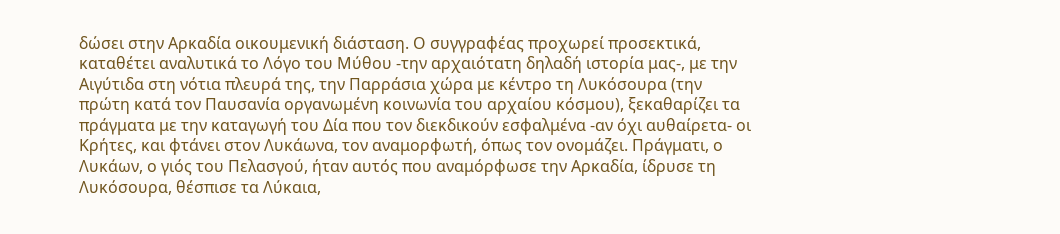δώσει στην Αρκαδία οικουμενική διάσταση. Ο συγγραφέας προχωρεί προσεκτικά, καταθέτει αναλυτικά το Λόγο του Μύθου -την αρχαιότατη δηλαδή ιστορία μας-, με την Αιγύτιδα στη νότια πλευρά της, την Παρράσια χώρα με κέντρο τη Λυκόσουρα (την πρώτη κατά τον Παυσανία οργανωμένη κοινωνία του αρχαίου κόσμου), ξεκαθαρίζει τα πράγματα με την καταγωγή του Δία που τον διεκδικούν εσφαλμένα -αν όχι αυθαίρετα- οι Κρήτες, και φτάνει στον Λυκάωνα, τον αναμορφωτή, όπως τον ονομάζει. Πράγματι, ο Λυκάων, ο γιός του Πελασγού, ήταν αυτός που αναμόρφωσε την Αρκαδία, ίδρυσε τη Λυκόσουρα, θέσπισε τα Λύκαια,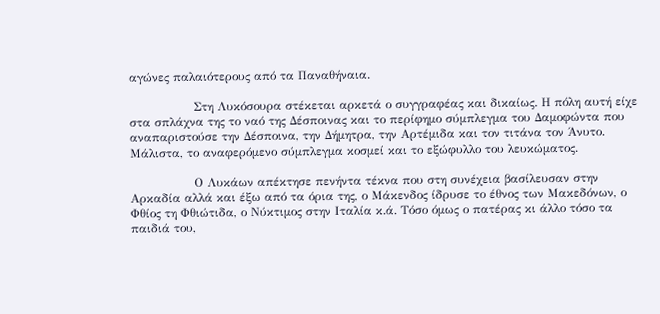αγώνες παλαιότερους από τα Παναθήναια.

                Στη Λυκόσουρα στέκεται αρκετά ο συγγραφέας και δικαίως. Η πόλη αυτή είχε στα σπλάχνα της το ναό της Δέσποινας και το περίφημο σύμπλεγμα του Δαμοφώντα που αναπαριστούσε την Δέσποινα, την Δήμητρα, την Αρτέμιδα και τον τιτάνα τον Άνυτο. Μάλιστα, το αναφερόμενο σύμπλεγμα κοσμεί και το εξώφυλλο του λευκώματος.

                Ο Λυκάων απέκτησε πενήντα τέκνα που στη συνέχεια βασίλευσαν στην Αρκαδία αλλά και έξω από τα όρια της, ο Μάκενδος ίδρυσε το έθνος των Μακεδόνων, ο Φθίος τη Φθιώτιδα, ο Νύκτιμος στην Ιταλία κ.ά. Τόσο όμως ο πατέρας κι άλλο τόσο τα παιδιά του,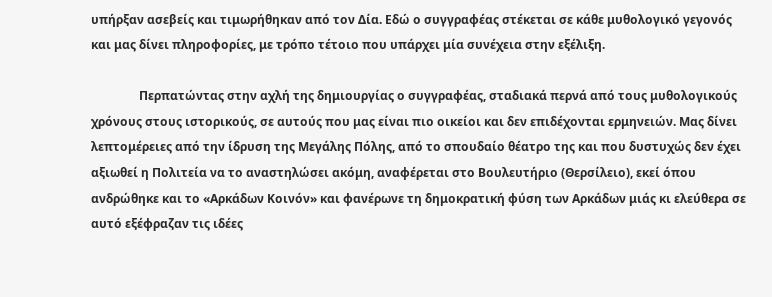υπήρξαν ασεβείς και τιμωρήθηκαν από τον Δία. Εδώ ο συγγραφέας στέκεται σε κάθε μυθολογικό γεγονός και μας δίνει πληροφορίες, με τρόπο τέτοιο που υπάρχει μία συνέχεια στην εξέλιξη.

                Περπατώντας στην αχλή της δημιουργίας ο συγγραφέας, σταδιακά περνά από τους μυθολογικούς χρόνους στους ιστορικούς, σε αυτούς που μας είναι πιο οικείοι και δεν επιδέχονται ερμηνειών. Μας δίνει λεπτομέρειες από την ίδρυση της Μεγάλης Πόλης, από το σπουδαίο θέατρο της και που δυστυχώς δεν έχει αξιωθεί η Πολιτεία να το αναστηλώσει ακόμη, αναφέρεται στο Βουλευτήριο (Θερσίλειο), εκεί όπου ανδρώθηκε και το «Αρκάδων Κοινόν» και φανέρωνε τη δημοκρατική φύση των Αρκάδων μιάς κι ελεύθερα σε αυτό εξέφραζαν τις ιδέες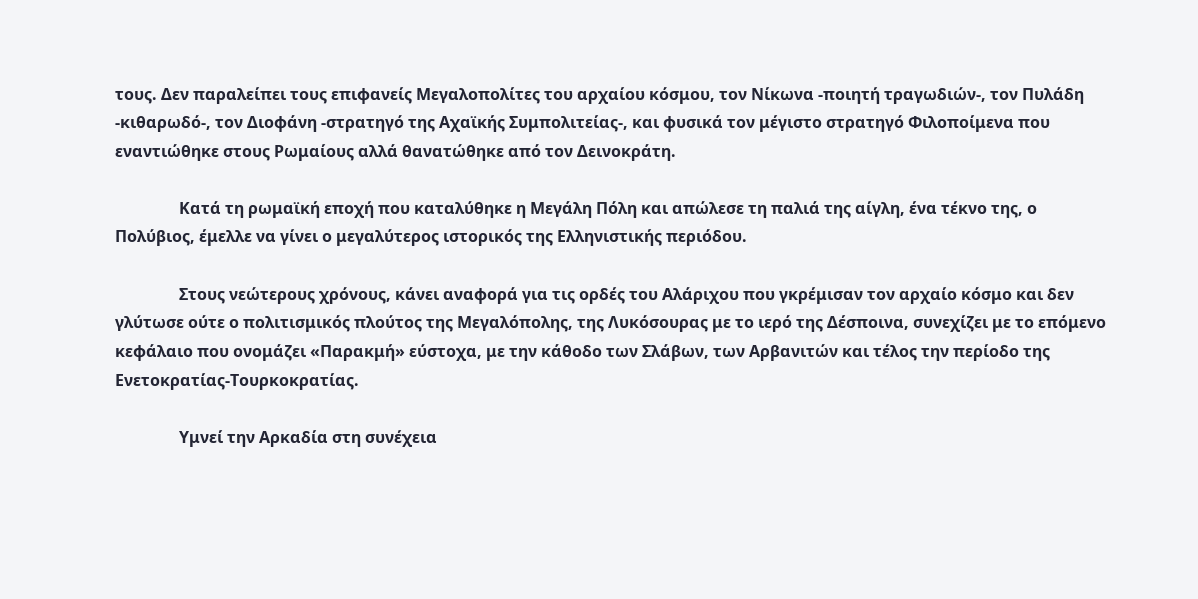τους. Δεν παραλείπει τους επιφανείς Μεγαλοπολίτες του αρχαίου κόσμου, τον Νίκωνα -ποιητή τραγωδιών-, τον Πυλάδη -κιθαρωδό-, τον Διοφάνη -στρατηγό της Αχαϊκής Συμπολιτείας-, και φυσικά τον μέγιστο στρατηγό Φιλοποίμενα που εναντιώθηκε στους Ρωμαίους αλλά θανατώθηκε από τον Δεινοκράτη.

                Κατά τη ρωμαϊκή εποχή που καταλύθηκε η Μεγάλη Πόλη και απώλεσε τη παλιά της αίγλη, ένα τέκνο της, ο Πολύβιος, έμελλε να γίνει ο μεγαλύτερος ιστορικός της Ελληνιστικής περιόδου.

                Στους νεώτερους χρόνους, κάνει αναφορά για τις ορδές του Αλάριχου που γκρέμισαν τον αρχαίο κόσμο και δεν γλύτωσε ούτε ο πολιτισμικός πλούτος της Μεγαλόπολης, της Λυκόσουρας με το ιερό της Δέσποινα, συνεχίζει με το επόμενο κεφάλαιο που ονομάζει «Παρακμή» εύστοχα, με την κάθοδο των Σλάβων, των Αρβανιτών και τέλος την περίοδο της Ενετοκρατίας-Τουρκοκρατίας.

                Υμνεί την Αρκαδία στη συνέχεια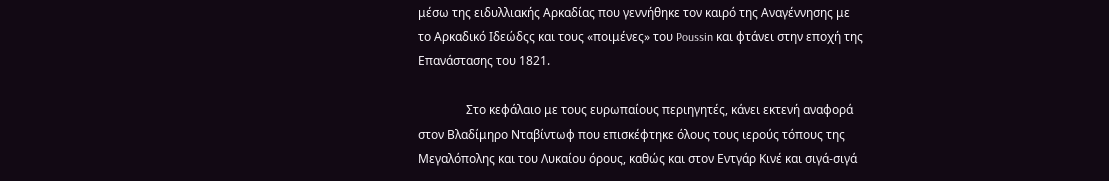μέσω της ειδυλλιακής Αρκαδίας που γεννήθηκε τον καιρό της Αναγέννησης με το Αρκαδικό Ιδεώδςς και τους «ποιμένες» του Poussin και φτάνει στην εποχή της Επανάστασης του 1821.

                Στο κεφάλαιο με τους ευρωπαίους περιηγητές, κάνει εκτενή αναφορά στον Βλαδίμηρο Νταβίντωφ που επισκέφτηκε όλους τους ιερούς τόπους της Μεγαλόπολης και του Λυκαίου όρους, καθώς και στον Εντγάρ Κινέ και σιγά-σιγά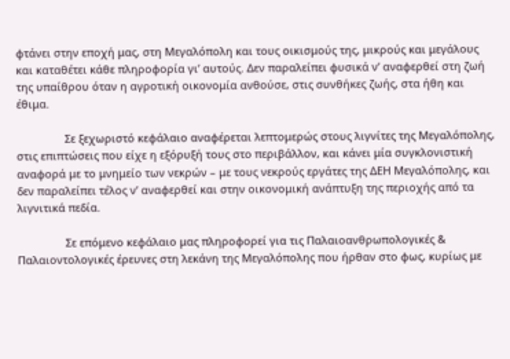φτάνει στην εποχή μας, στη Μεγαλόπολη και τους οικισμούς της, μικρούς και μεγάλους και καταθέτει κάθε πληροφορία γι’ αυτούς. Δεν παραλείπει φυσικά ν’ αναφερθεί στη ζωή της υπαίθρου όταν η αγροτική οικονομία ανθούσε, στις συνθήκες ζωής, στα ήθη και έθιμα.

                Σε ξεχωριστό κεφάλαιο αναφέρεται λεπτομερώς στους λιγνίτες της Μεγαλόπολης, στις επιπτώσεις που είχε η εξόρυξή τους στο περιβάλλον, και κάνει μία συγκλονιστική αναφορά με το μνημείο των νεκρών – με τους νεκρούς εργάτες της ΔΕΗ Μεγαλόπολης, και δεν παραλείπει τέλος ν’ αναφερθεί και στην οικονομική ανάπτυξη της περιοχής από τα λιγνιτικά πεδία.

                Σε επόμενο κεφάλαιο μας πληροφορεί για τις Παλαιοανθρωπολογικές & Παλαιοντολογικές έρευνες στη λεκάνη της Μεγαλόπολης που ήρθαν στο φως, κυρίως με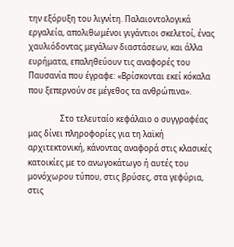την εξόρυξη του λιγνίτη. Παλαιοντολογικά εργαλεία, απολιθωμένοι γιγάντιοι σκελετοί, ένας χαυλιόδοντας μεγάλων διαστάσεων, και άλλα ευρήματα, επαληθεύουν τις αναφορές του Παυσανία που έγραφε: «Βρίσκονται εκεί κόκαλα που ξεπερνούν σε μέγεθος τα ανθρώπινα».

                Στο τελευταίο κεφάλαιο ο συγγραφέας μας δίνει πληροφορίες για τη λαϊκή αρχιτεκτονική, κάνοντας αναφορά στις κλασικές κατοικίες με το ανωγοκάτωγο ή αυτές του μονόχωρου τύπου, στις βρύσες, στα γεφύρια, στις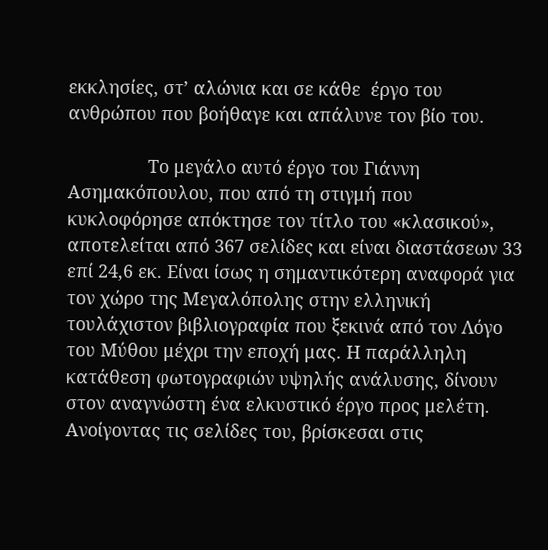εκκλησίες, στ’ αλώνια και σε κάθε  έργο του ανθρώπου που βοήθαγε και απάλυνε τον βίο του.

                Το μεγάλο αυτό έργο του Γιάννη Ασημακόπουλου, που από τη στιγμή που κυκλοφόρησε απόκτησε τον τίτλο του «κλασικού», αποτελείται από 367 σελίδες και είναι διαστάσεων 33 επί 24,6 εκ. Είναι ίσως η σημαντικότερη αναφορά για τον χώρο της Μεγαλόπολης στην ελληνική τουλάχιστον βιβλιογραφία που ξεκινά από τον Λόγο του Μύθου μέχρι την εποχή μας. Η παράλληλη κατάθεση φωτογραφιών υψηλής ανάλυσης, δίνουν στον αναγνώστη ένα ελκυστικό έργο προς μελέτη. Ανοίγοντας τις σελίδες του, βρίσκεσαι στις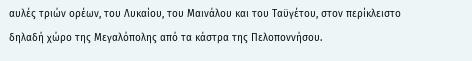αυλές τριών ορέων, του Λυκαίου, του Μαινάλου και του Ταϋγέτου, στον περίκλειστο δηλαδή χώρο της Μεγαλόπολης από τα κάστρα της Πελοποννήσου.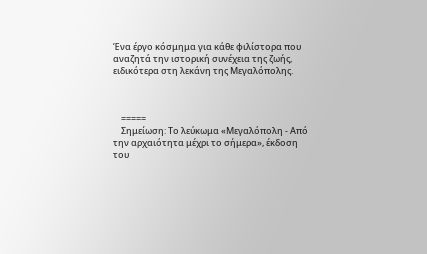Ένα έργο κόσμημα για κάθε φιλίστορα που αναζητά την ιστορική συνέχεια της ζωής, ειδικότερα στη λεκάνη της Μεγαλόπολης.



    =====
    Σημείωση: Το λεύκωμα «Μεγαλόπολη - Από την αρχαιότητα μέχρι το σήμερα», έκδοση του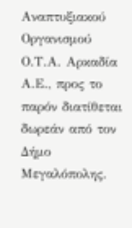Αναπτυξιακού Οργανισμού Ο.Τ.Α. Αρκαδία Α.Ε., προς το παρόν διατίθεται δωρεάν από τον Δήμο Μεγαλόπολης.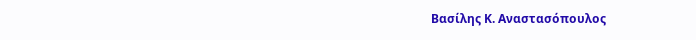Βασίλης Κ. Αναστασόπουλος